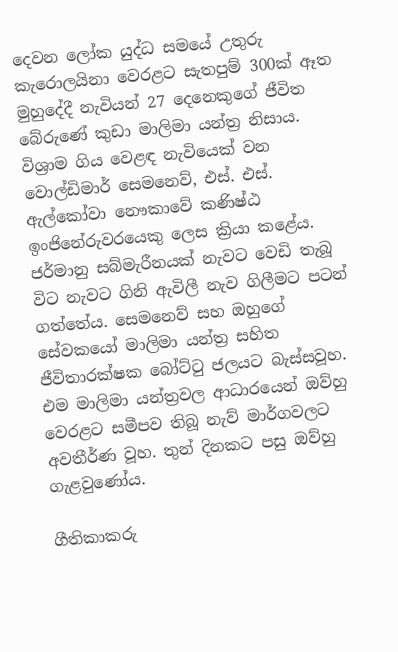දෙවන ලෝක යුද්ධ සමයේ උතුරු කැරොලයිනා වෙරළට සැතපුම් 300ක් ඈත මුහුදේදී නැවියන් 27 දෙනෙකුගේ ජීවිත බේරුණේ කුඩා මාලිමා යන්ත්‍ර නිසාය. විශ්‍රාම ගිය වෙළඳ නැවියෙක් වන වොල්ඩිමාර් සෙමනෙව්, එස්. එස්. ඇල්කෝවා නෞකාවේ කණිෂ්ඨ ඉංජිනේරුවරයෙකු ලෙස ක්‍රියා කළේය. ජර්මානු සබ්මැරීනයක් නැවට වෙඩි තැබූ විට නැවට ගිනි ඇවිලී නැව ගිලීමට පටන් ගත්තේය. සෙමනෙව් සහ ඔහුගේ සේවකයෝ මාලිමා යන්ත්‍ර සහිත ජීවිතාරක්ෂක බෝට්ටු ජලයට බැස්සවූහ. එම මාලිමා යන්ත්‍රවල ආධාරයෙන් ඔව්හු වෙරළට සමීපව තිබූ නැව් මාර්ගවලට අවතීර්ණ වූහ. තුන් දිනකට පසු ඔව්හු ගැළවුණෝය.

ගීතිකාකරු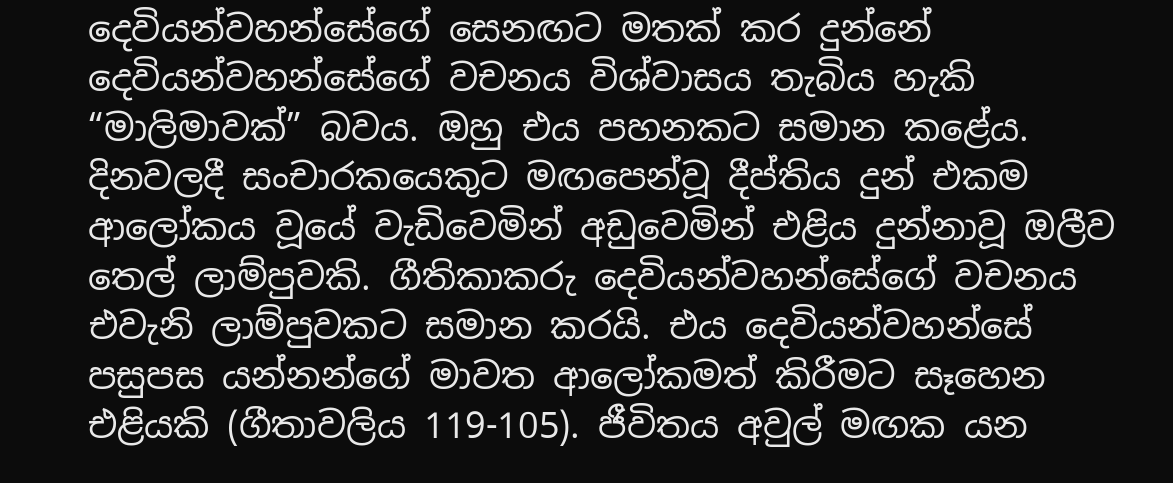දෙවියන්වහන්සේගේ සෙනඟට මතක් කර දුන්නේ දෙවියන්වහන්සේගේ වචනය විශ්වාසය තැබිය හැකි “මාලිමාවක්” බවය. ඔහු එය පහනකට සමාන කළේය. දිනවලදී සංචාරකයෙකුට මඟපෙන්වූ දීප්තිය දුන් එකම ආලෝකය වූයේ වැඩිවෙමින් අඩුවෙමින් එළිය දුන්නාවූ ඔලීව තෙල් ලාම්පුවකි. ගීතිකාකරු දෙවියන්වහන්සේගේ වචනය එවැනි ලාම්පුවකට සමාන කරයි. එය දෙවියන්වහන්සේ පසුපස යන්නන්ගේ මාවත ආලෝකමත් කිරීමට සෑහෙන එළියකි (ගීතාවලිය 119-105). ජීවිතය අවුල් මඟක යන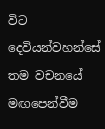විට දෙවියන්වහන්සේ තම වචනයේ මඟපෙන්වීම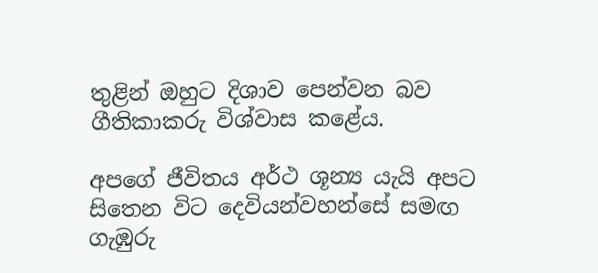තුළින් ඔහුට දිශාව පෙන්වන බව ගීතිකාකරු විශ්වාස කළේය.

අපගේ ජීවිතය අර්ථ ශූන්‍ය යැයි අපට සිතෙන විට දෙවියන්වහන්සේ සමඟ ගැඹුරු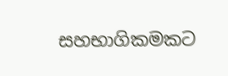සහභාගිකමකට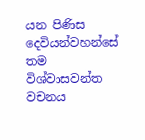යන පිණිස දෙවියන්වහන්සේ තම විශ්වාසවන්ත වචනය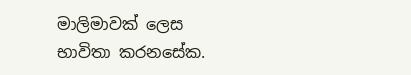මාලිමාවක් ලෙස භාවිතා කරනසේක.